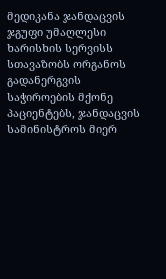მედიკანა ჯანდაცვის ჯგუფი უმაღლესი ხარისხის სერვისს სთავაზობს ორგანოს გადანერგვის საჭიროების მქონე პაციენტებს, ჯანდაცვის სამინისტროს მიერ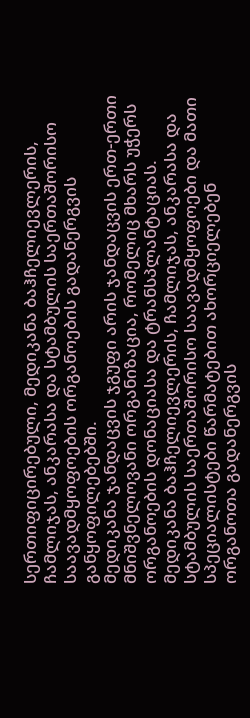სერთიფიცირებული, მედიკანა ბაჰჩელიევლერის, ჩამლიჯას, ანკარასა და სტამბულის საერთაშორისო საავადმყოფოების ორგანოების გადანერგვის განყოფილებებში.
მედიკანა ჯანდაცვის ჯგუფი არის ჯანდაცვის ერთ-ერთი მნიშვნელოვანი ორგანიზაცია, რომელიც მხარს უჭერს ორგანოების დონაციასა და ტრანსპლანტაციას.
მედიკანა ბაჰჩელიევლერის, ჩამლიჯას, ანკარასა და სტამბულის საერთაშორისო საავადმყოფოები და მათი სპეციალისტები წარმატებით ახორციელებენ ორგანოთა გადანერგვის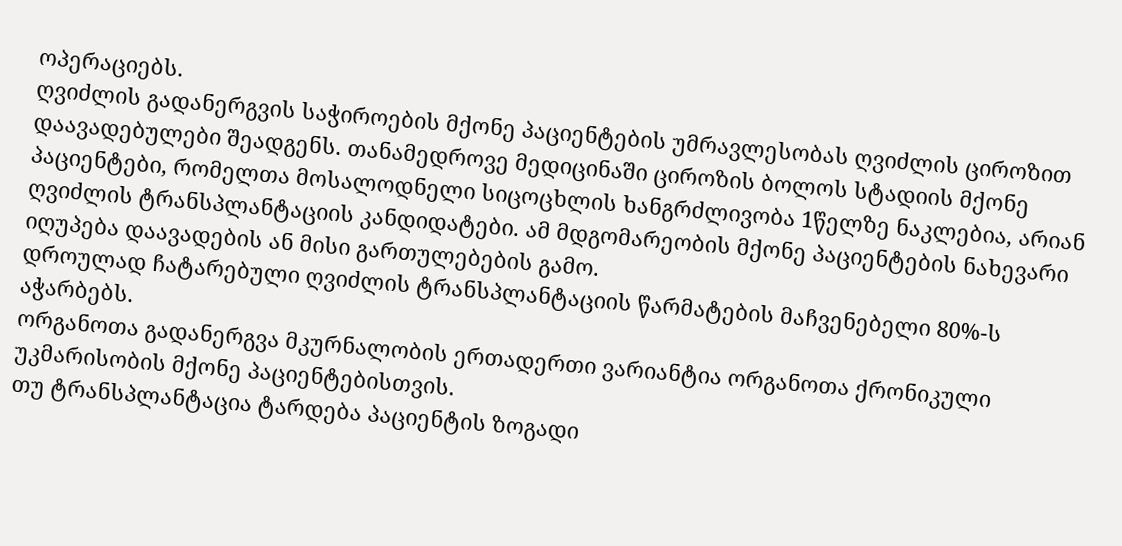ოპერაციებს.
ღვიძლის გადანერგვის საჭიროების მქონე პაციენტების უმრავლესობას ღვიძლის ციროზით დაავადებულები შეადგენს. თანამედროვე მედიცინაში ციროზის ბოლოს სტადიის მქონე პაციენტები, რომელთა მოსალოდნელი სიცოცხლის ხანგრძლივობა 1წელზე ნაკლებია, არიან ღვიძლის ტრანსპლანტაციის კანდიდატები. ამ მდგომარეობის მქონე პაციენტების ნახევარი იღუპება დაავადების ან მისი გართულებების გამო.
დროულად ჩატარებული ღვიძლის ტრანსპლანტაციის წარმატების მაჩვენებელი 80%-ს აჭარბებს.
ორგანოთა გადანერგვა მკურნალობის ერთადერთი ვარიანტია ორგანოთა ქრონიკული უკმარისობის მქონე პაციენტებისთვის.
თუ ტრანსპლანტაცია ტარდება პაციენტის ზოგადი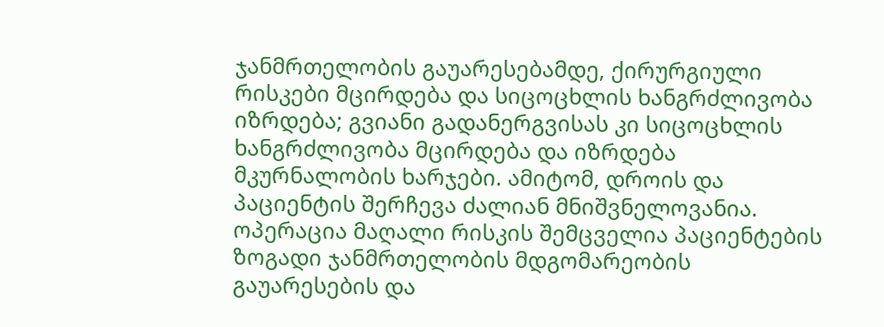ჯანმრთელობის გაუარესებამდე, ქირურგიული რისკები მცირდება და სიცოცხლის ხანგრძლივობა იზრდება; გვიანი გადანერგვისას კი სიცოცხლის ხანგრძლივობა მცირდება და იზრდება მკურნალობის ხარჯები. ამიტომ, დროის და პაციენტის შერჩევა ძალიან მნიშვნელოვანია.
ოპერაცია მაღალი რისკის შემცველია პაციენტების ზოგადი ჯანმრთელობის მდგომარეობის გაუარესების და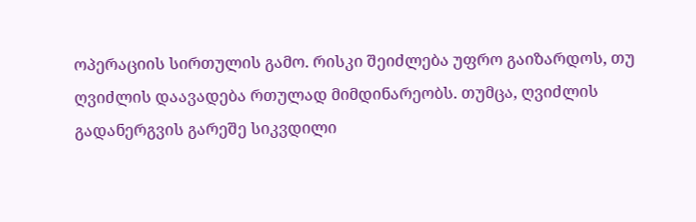ოპერაციის სირთულის გამო. რისკი შეიძლება უფრო გაიზარდოს, თუ ღვიძლის დაავადება რთულად მიმდინარეობს. თუმცა, ღვიძლის გადანერგვის გარეშე სიკვდილი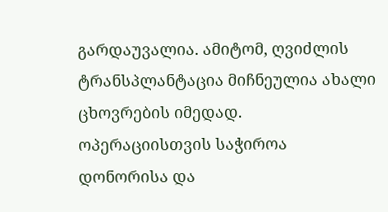გარდაუვალია. ამიტომ, ღვიძლის ტრანსპლანტაცია მიჩნეულია ახალი ცხოვრების იმედად. ოპერაციისთვის საჭიროა დონორისა და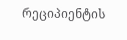რეციპიენტის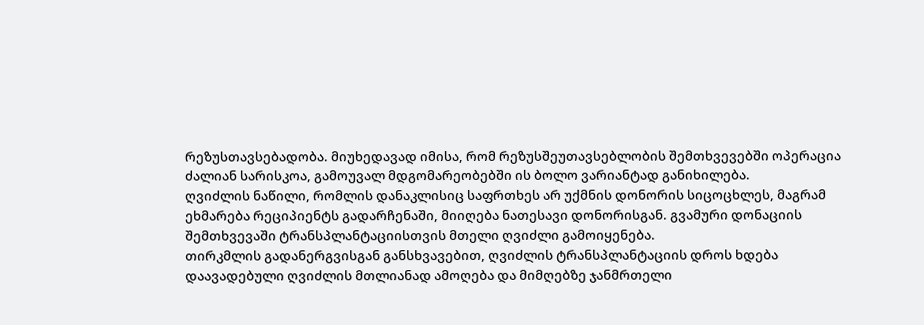რეზუსთავსებადობა. მიუხედავად იმისა, რომ რეზუსშეუთავსებლობის შემთხვევებში ოპერაცია ძალიან სარისკოა, გამოუვალ მდგომარეობებში ის ბოლო ვარიანტად განიხილება.
ღვიძლის ნაწილი, რომლის დანაკლისიც საფრთხეს არ უქმნის დონორის სიცოცხლეს, მაგრამ ეხმარება რეციპიენტს გადარჩენაში, მიიღება ნათესავი დონორისგან. გვამური დონაციის შემთხვევაში ტრანსპლანტაციისთვის მთელი ღვიძლი გამოიყენება.
თირკმლის გადანერგვისგან განსხვავებით, ღვიძლის ტრანსპლანტაციის დროს ხდება დაავადებული ღვიძლის მთლიანად ამოღება და მიმღებზე ჯანმრთელი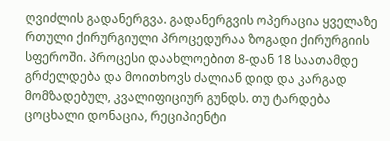ღვიძლის გადანერგვა. გადანერგვის ოპერაცია ყველაზე რთული ქირურგიული პროცედურაა ზოგადი ქირურგიის სფეროში. პროცესი დაახლოებით 8-დან 18 საათამდე გრძელდება და მოითხოვს ძალიან დიდ და კარგად მომზადებულ, კვალიფიციურ გუნდს. თუ ტარდება ცოცხალი დონაცია, რეციპიენტი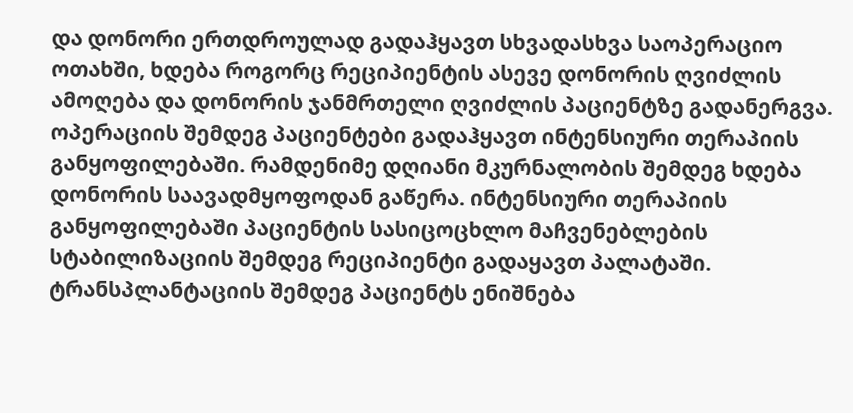და დონორი ერთდროულად გადაჰყავთ სხვადასხვა საოპერაციო ოთახში, ხდება როგორც რეციპიენტის ასევე დონორის ღვიძლის ამოღება და დონორის ჯანმრთელი ღვიძლის პაციენტზე გადანერგვა.
ოპერაციის შემდეგ პაციენტები გადაჰყავთ ინტენსიური თერაპიის განყოფილებაში. რამდენიმე დღიანი მკურნალობის შემდეგ ხდება დონორის საავადმყოფოდან გაწერა. ინტენსიური თერაპიის განყოფილებაში პაციენტის სასიცოცხლო მაჩვენებლების სტაბილიზაციის შემდეგ რეციპიენტი გადაყავთ პალატაში.
ტრანსპლანტაციის შემდეგ პაციენტს ენიშნება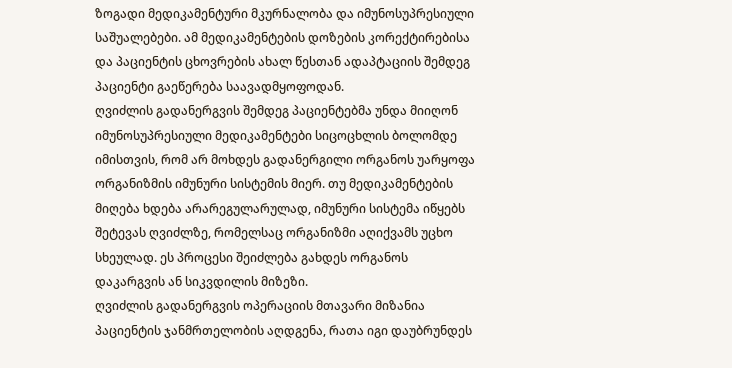ზოგადი მედიკამენტური მკურნალობა და იმუნოსუპრესიული საშუალებები. ამ მედიკამენტების დოზების კორექტირებისა და პაციენტის ცხოვრების ახალ წესთან ადაპტაციის შემდეგ პაციენტი გაეწერება საავადმყოფოდან.
ღვიძლის გადანერგვის შემდეგ პაციენტებმა უნდა მიიღონ იმუნოსუპრესიული მედიკამენტები სიცოცხლის ბოლომდე იმისთვის, რომ არ მოხდეს გადანერგილი ორგანოს უარყოფა ორგანიზმის იმუნური სისტემის მიერ. თუ მედიკამენტების მიღება ხდება არარეგულარულად, იმუნური სისტემა იწყებს შეტევას ღვიძლზე, რომელსაც ორგანიზმი აღიქვამს უცხო სხეულად. ეს პროცესი შეიძლება გახდეს ორგანოს დაკარგვის ან სიკვდილის მიზეზი.
ღვიძლის გადანერგვის ოპერაციის მთავარი მიზანია პაციენტის ჯანმრთელობის აღდგენა, რათა იგი დაუბრუნდეს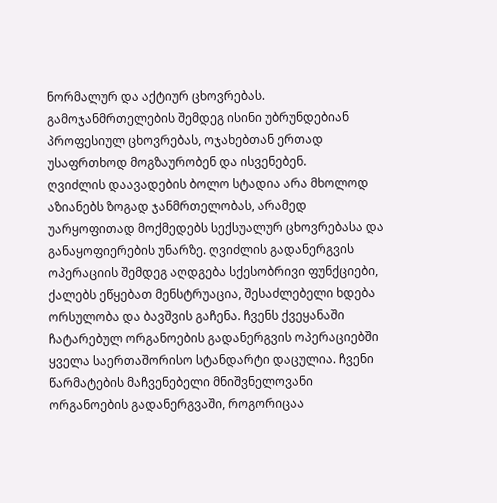ნორმალურ და აქტიურ ცხოვრებას. გამოჯანმრთელების შემდეგ ისინი უბრუნდებიან პროფესიულ ცხოვრებას, ოჯახებთან ერთად უსაფრთხოდ მოგზაურობენ და ისვენებენ.
ღვიძლის დაავადების ბოლო სტადია არა მხოლოდ აზიანებს ზოგად ჯანმრთელობას, არამედ უარყოფითად მოქმედებს სექსუალურ ცხოვრებასა და განაყოფიერების უნარზე. ღვიძლის გადანერგვის ოპერაციის შემდეგ აღდგება სქესობრივი ფუნქციები, ქალებს ეწყებათ მენსტრუაცია, შესაძლებელი ხდება ორსულობა და ბავშვის გაჩენა. ჩვენს ქვეყანაში ჩატარებულ ორგანოების გადანერგვის ოპერაციებში ყველა საერთაშორისო სტანდარტი დაცულია. ჩვენი წარმატების მაჩვენებელი მნიშვნელოვანი ორგანოების გადანერგვაში, როგორიცაა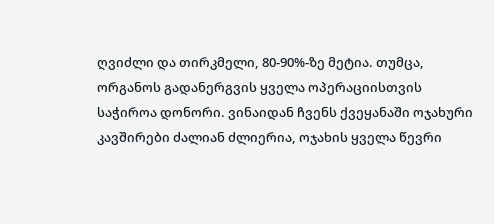ღვიძლი და თირკმელი, 80-90%-ზე მეტია. თუმცა, ორგანოს გადანერგვის ყველა ოპერაციისთვის საჭიროა დონორი. ვინაიდან ჩვენს ქვეყანაში ოჯახური კავშირები ძალიან ძლიერია, ოჯახის ყველა წევრი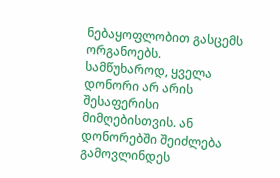ნებაყოფლობით გასცემს ორგანოებს. სამწუხაროდ, ყველა დონორი არ არის შესაფერისი მიმღებისთვის. ან დონორებში შეიძლება გამოვლინდეს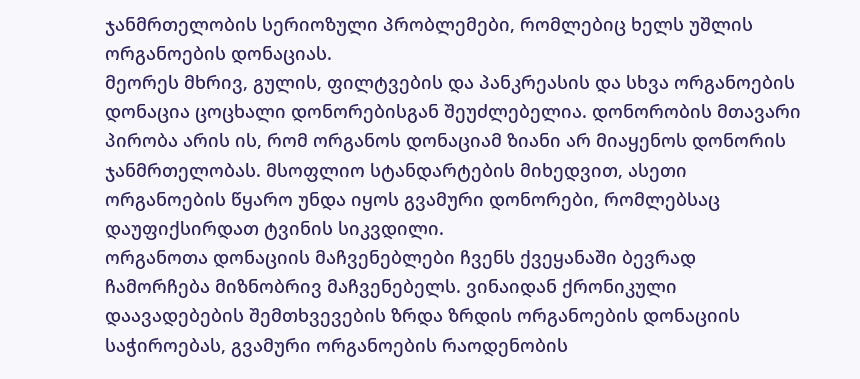ჯანმრთელობის სერიოზული პრობლემები, რომლებიც ხელს უშლის ორგანოების დონაციას.
მეორეს მხრივ, გულის, ფილტვების და პანკრეასის და სხვა ორგანოების დონაცია ცოცხალი დონორებისგან შეუძლებელია. დონორობის მთავარი პირობა არის ის, რომ ორგანოს დონაციამ ზიანი არ მიაყენოს დონორის ჯანმრთელობას. მსოფლიო სტანდარტების მიხედვით, ასეთი ორგანოების წყარო უნდა იყოს გვამური დონორები, რომლებსაც დაუფიქსირდათ ტვინის სიკვდილი.
ორგანოთა დონაციის მაჩვენებლები ჩვენს ქვეყანაში ბევრად ჩამორჩება მიზნობრივ მაჩვენებელს. ვინაიდან ქრონიკული დაავადებების შემთხვევების ზრდა ზრდის ორგანოების დონაციის საჭიროებას, გვამური ორგანოების რაოდენობის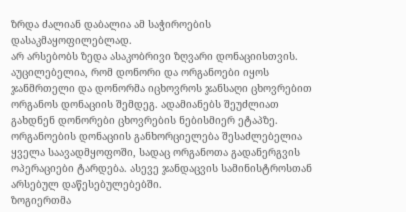ზრდა ძალიან დაბალია ამ საჭიროების დასაკმაყოფილებლად.
არ არსებობს ზედა ასაკობრივი ზღვარი დონაციისთვის. აუცილებელია, რომ დონორი და ორგანოები იყოს ჯანმრთელი და დონორმა იცხოვროს ჯანსაღი ცხოვრებით ორგანოს დონაციის შემდეგ. ადამიანებს შეუძლიათ გახდნენ დონორები ცხოვრების ნებისმიერ ეტაპზე. ორგანოების დონაციის განხორციელება შესაძლებელია ყველა საავადმყოფოში, სადაც ორგანოთა გადანერგვის ოპერაციები ტარდება. ასევე ჯანდაცვის სამინისტროსთან არსებულ დაწესებულებებში.
ზოგიერთმა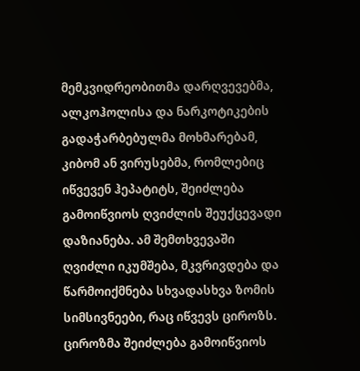მემკვიდრეობითმა დარღვევებმა, ალკოჰოლისა და ნარკოტიკების გადაჭარბებულმა მოხმარებამ, კიბომ ან ვირუსებმა, რომლებიც იწვევენ ჰეპატიტს, შეიძლება გამოიწვიოს ღვიძლის შეუქცევადი დაზიანება. ამ შემთხვევაში ღვიძლი იკუმშება, მკვრივდება და წარმოიქმნება სხვადასხვა ზომის სიმსივნეები, რაც იწვევს ციროზს. ციროზმა შეიძლება გამოიწვიოს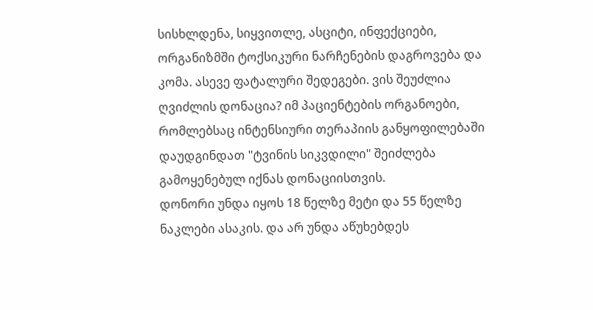სისხლდენა, სიყვითლე, ასციტი, ინფექციები, ორგანიზმში ტოქსიკური ნარჩენების დაგროვება და კომა. ასევე ფატალური შედეგები. ვის შეუძლია ღვიძლის დონაცია? იმ პაციენტების ორგანოები, რომლებსაც ინტენსიური თერაპიის განყოფილებაში დაუდგინდათ "ტვინის სიკვდილი" შეიძლება გამოყენებულ იქნას დონაციისთვის.
დონორი უნდა იყოს 18 წელზე მეტი და 55 წელზე ნაკლები ასაკის. და არ უნდა აწუხებდეს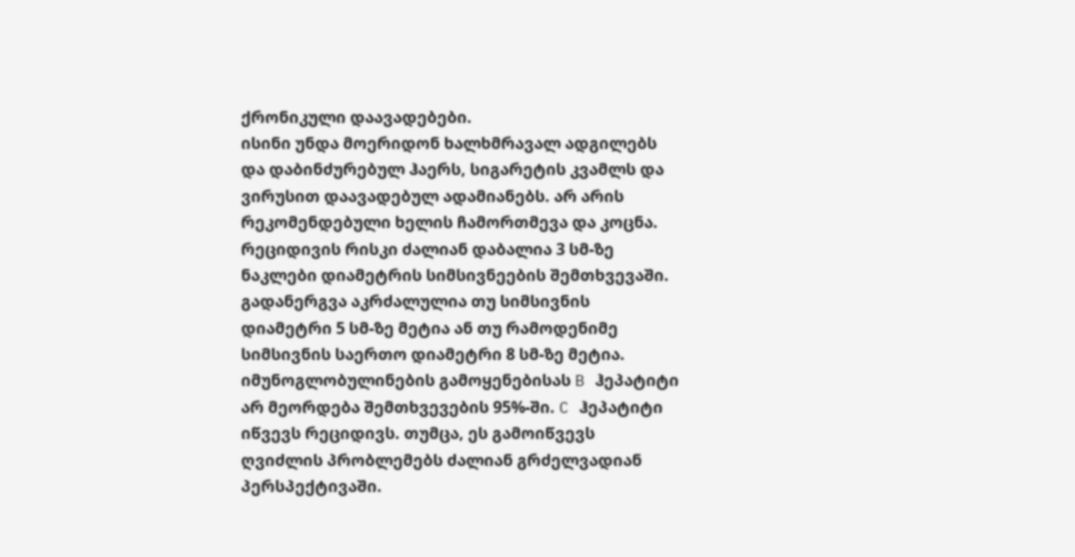ქრონიკული დაავადებები.
ისინი უნდა მოერიდონ ხალხმრავალ ადგილებს და დაბინძურებულ ჰაერს, სიგარეტის კვამლს და ვირუსით დაავადებულ ადამიანებს. არ არის რეკომენდებული ხელის ჩამორთმევა და კოცნა.
რეციდივის რისკი ძალიან დაბალია 3 სმ-ზე ნაკლები დიამეტრის სიმსივნეების შემთხვევაში. გადანერგვა აკრძალულია თუ სიმსივნის დიამეტრი 5 სმ-ზე მეტია ან თუ რამოდენიმე სიმსივნის საერთო დიამეტრი 8 სმ-ზე მეტია.
იმუნოგლობულინების გამოყენებისას B ჰეპატიტი არ მეორდება შემთხვევების 95%-ში. C ჰეპატიტი იწვევს რეციდივს. თუმცა, ეს გამოიწვევს ღვიძლის პრობლემებს ძალიან გრძელვადიან პერსპექტივაში.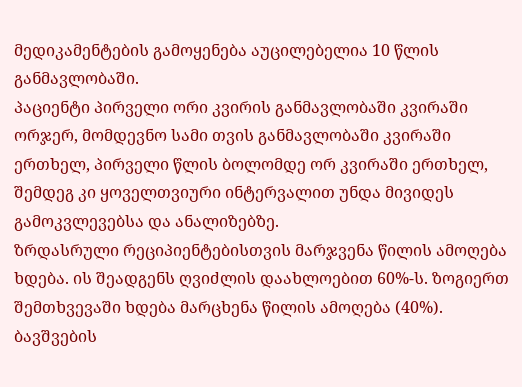მედიკამენტების გამოყენება აუცილებელია 10 წლის განმავლობაში.
პაციენტი პირველი ორი კვირის განმავლობაში კვირაში ორჯერ, მომდევნო სამი თვის განმავლობაში კვირაში ერთხელ, პირველი წლის ბოლომდე ორ კვირაში ერთხელ, შემდეგ კი ყოველთვიური ინტერვალით უნდა მივიდეს გამოკვლევებსა და ანალიზებზე.
ზრდასრული რეციპიენტებისთვის მარჯვენა წილის ამოღება ხდება. ის შეადგენს ღვიძლის დაახლოებით 60%-ს. ზოგიერთ შემთხვევაში ხდება მარცხენა წილის ამოღება (40%). ბავშვების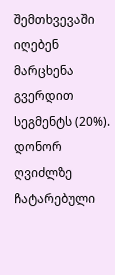შემთხვევაში იღებენ მარცხენა გვერდით სეგმენტს (20%).
დონორ ღვიძლზე ჩატარებული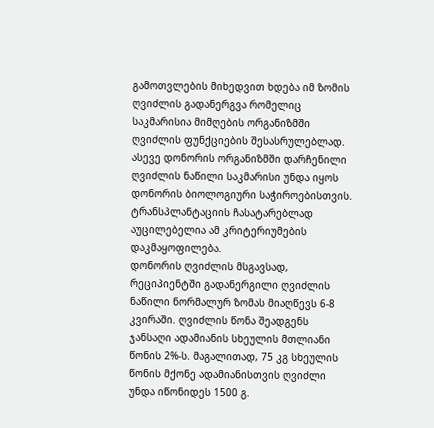გამოთვლების მიხედვით ხდება იმ ზომის ღვიძლის გადანერგვა რომელიც საკმარისია მიმღების ორგანიზმში ღვიძლის ფუნქციების შესასრულებლად. ასევე დონორის ორგანიზმში დარჩენილი ღვიძლის ნაწილი საკმარისი უნდა იყოს დონორის ბიოლოგიური საჭიროებისთვის. ტრანსპლანტაციის ჩასატარებლად აუცილებელია ამ კრიტერიუმების დაკმაყოფილება.
დონორის ღვიძლის მსგავსად, რეციპიენტში გადანერგილი ღვიძლის ნაწილი ნორმალურ ზომას მიაღწევს 6-8 კვირაში. ღვიძლის წონა შეადგენს ჯანსაღი ადამიანის სხეულის მთლიანი წონის 2%-ს. მაგალითად, 75 კგ სხეულის წონის მქონე ადამიანისთვის ღვიძლი უნდა იწონიდეს 1500 გ.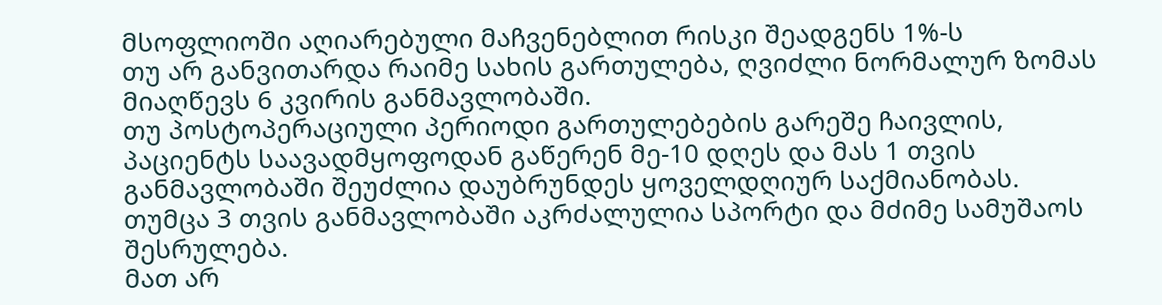მსოფლიოში აღიარებული მაჩვენებლით რისკი შეადგენს 1%-ს
თუ არ განვითარდა რაიმე სახის გართულება, ღვიძლი ნორმალურ ზომას მიაღწევს 6 კვირის განმავლობაში.
თუ პოსტოპერაციული პერიოდი გართულებების გარეშე ჩაივლის, პაციენტს საავადმყოფოდან გაწერენ მე-10 დღეს და მას 1 თვის განმავლობაში შეუძლია დაუბრუნდეს ყოველდღიურ საქმიანობას. თუმცა 3 თვის განმავლობაში აკრძალულია სპორტი და მძიმე სამუშაოს შესრულება.
მათ არ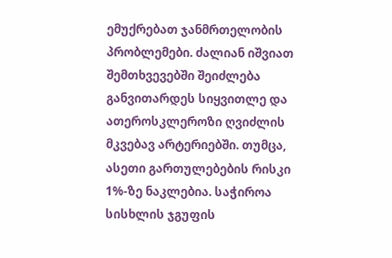ემუქრებათ ჯანმრთელობის პრობლემები. ძალიან იშვიათ შემთხვევებში შეიძლება განვითარდეს სიყვითლე და ათეროსკლეროზი ღვიძლის მკვებავ არტერიებში. თუმცა, ასეთი გართულებების რისკი 1%-ზე ნაკლებია. საჭიროა სისხლის ჯგუფის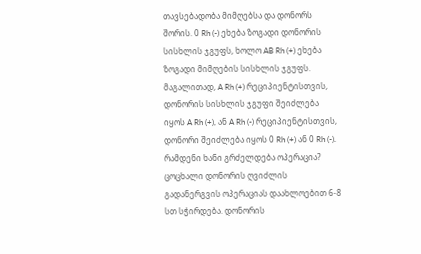თავსებადობა მიმღებსა და დონორს შორის. 0 Rh (-) ეხება ზოგადი დონორის სისხლის ჯგუფს, ხოლო AB Rh (+) ეხება ზოგადი მიმღების სისხლის ჯგუფს. მაგალითად, A Rh (+) რეციპიენტისთვის, დონორის სისხლის ჯგუფი შეიძლება იყოს A Rh (+), ან A Rh (-) რეციპიენტისთვის, დონორი შეიძლება იყოს 0 Rh (+) ან 0 Rh (-). რამდენი ხანი გრძელდება ოპერაცია? ცოცხალი დონორის ღვიძლის გადანერგვის ოპერაციას დაახლოებით 6-8 სთ სჭირდება. დონორის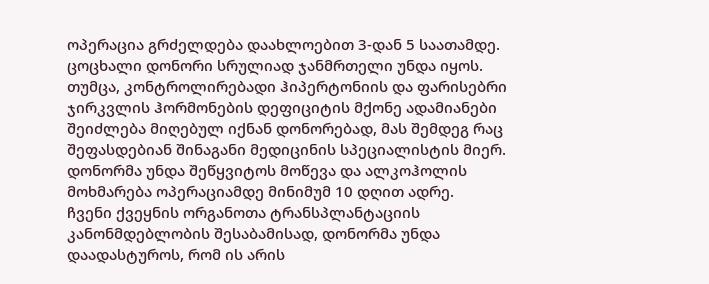ოპერაცია გრძელდება დაახლოებით 3-დან 5 საათამდე. ცოცხალი დონორი სრულიად ჯანმრთელი უნდა იყოს. თუმცა, კონტროლირებადი ჰიპერტონიის და ფარისებრი ჯირკვლის ჰორმონების დეფიციტის მქონე ადამიანები შეიძლება მიღებულ იქნან დონორებად, მას შემდეგ რაც შეფასდებიან შინაგანი მედიცინის სპეციალისტის მიერ. დონორმა უნდა შეწყვიტოს მოწევა და ალკოჰოლის მოხმარება ოპერაციამდე მინიმუმ 10 დღით ადრე.
ჩვენი ქვეყნის ორგანოთა ტრანსპლანტაციის კანონმდებლობის შესაბამისად, დონორმა უნდა დაადასტუროს, რომ ის არის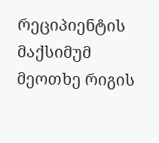რეციპიენტის მაქსიმუმ მეოთხე რიგის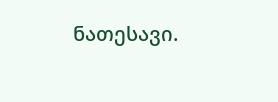ნათესავი.